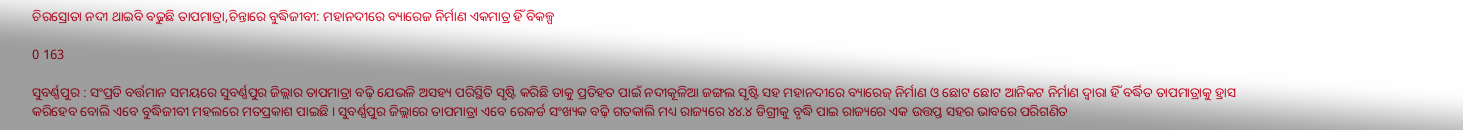ଚିରସ୍ରୋତା ନଦୀ ଥାଇବି ବଢୁଛି ତାପମାତ୍ରା,ଚିନ୍ତାରେ ବୁଦ୍ଧିଜୀବୀ: ମହାନଦୀରେ ବ୍ୟାରେଜ ନିର୍ମାଣ ଏକମାତ୍ର ହିଁ ବିକଳ୍ପ

0 163

ସୁବର୍ଣ୍ଣପୁର : ସଂପ୍ରତି ବର୍ତ୍ତମାନ ସମୟରେ ସୁବର୍ଣ୍ଣପୁର ଜିଲ୍ଲାର ତାପମାତ୍ରା ବଢ଼ି ଯେଭଳି ଅସହ୍ୟ ପରିସ୍ଥିତି ସୃଷ୍ଟି କରିଛି ତାକୁ ପ୍ରତିହତ ପାଇଁ ନଦୀକୂଳିଆ ଜଙ୍ଗଲ ସୃଷ୍ଟି ସହ ମହାନଦୀରେ ବ୍ୟାରେଜ୍‌ ନିର୍ମାଣ ଓ ଛୋଟ ଛୋଟ ଆନିକଟ ନିର୍ମାଣ ଦ୍ୱାରା ହିଁ ବର୍ଦ୍ଧିତ ତାପମାତ୍ରାକୁ ହ୍ରାସ କରିହେବ ବୋଲି ଏବେ ବୁଦ୍ଧିଜୀବୀ ମହଲରେ ମତପ୍ରକାଶ ପାଇଛି । ସୁବର୍ଣ୍ଣପୁର ଜିଲ୍ଲାରେ ତାପମାତ୍ରା ଏବେ ରେକର୍ଡ ସଂଖ୍ୟକ ବଢ଼ି ଗତକାଲି ମଧ୍ୟ ରାଜ୍ୟରେ ୪୪.୪ ଡିଗ୍ରୀକୁ ବୃଦ୍ଧି ପାଇ ରାଜ୍ୟରେ ଏକ ଉତ୍ତପ୍ତ ସହର ଭାବରେ ପରିଗଣିତ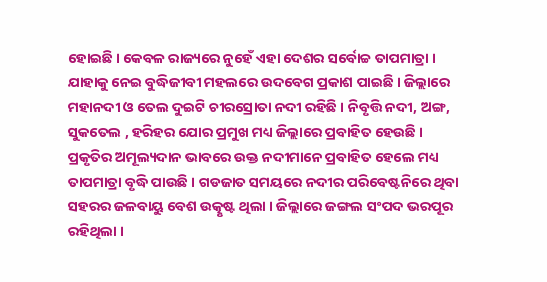ହୋଇଛି । କେବଳ ରାଜ୍ୟରେ ନୁହେଁ ଏହା ଦେଶର ସର୍ବୋଚ୍ଚ ତାପମାତ୍ରା । ଯାହାକୁ ନେଇ ବୁଦ୍ଧିଜୀବୀ ମହଲରେ ଉଦବେଗ ପ୍ରକାଶ ପାଇଛି । ଜିଲ୍ଲାରେ ମହାନଦୀ ଓ ତେଲ ଦୁଇଟି ଚୀରସ୍ରୋତା ନଦୀ ରହିଛି । ନିବୃତ୍ତି ନଦୀ, ଅଙ୍ଗ, ସୁକତେଲ , ହରିହର ଯୋର ପ୍ରମୁଖ ମଧ୍ୟ ଜିଲ୍ଲାରେ ପ୍ରବାହିତ ହେଉଛି । ପ୍ରକୃତିର ଅମୂଲ୍ୟଦାନ ଭାବରେ ଉକ୍ତ ନଦୀମାନେ ପ୍ରବାହିତ ହେଲେ ମଧ୍ୟ ତାପମାତ୍ରା ବୃଦ୍ଧି ପାଉଛି । ଗଡଜାତ ସମୟରେ ନଦୀର ପରିବେଷ୍ଟନିରେ ଥିବା ସହରର ଜଳବାୟୁ ବେଶ ଉତ୍କୃଷ୍ଟ ଥିଲା । ଜିଲ୍ଲାରେ ଜଙ୍ଗଲ ସଂପଦ ଭରପୂର ରହିଥିଲା ।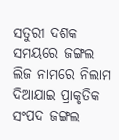ସତୁରୀ ଦଶକ ସମୟରେ ଜଙ୍ଗଲ ଲିଜ ନାମରେ ନିଲାମ ଦିଆଯାଇ ପ୍ରାକୃତିକ ସଂପଦ ଜଙ୍ଗଲ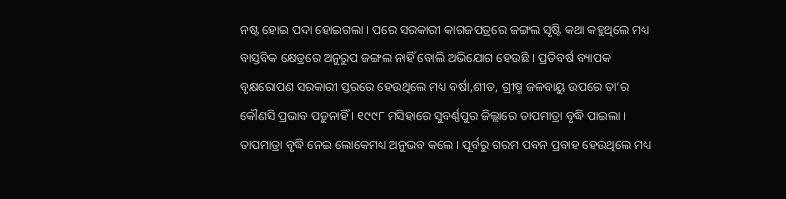ନଷ୍ଟ ହୋଇ ପଦା ହୋଇଗଲା । ପରେ ସରକାରୀ କାଗଜପତ୍ରରେ ଜଙ୍ଗଲ ସୃଷ୍ଟି କଥା କହୁଥିଲେ ମଧ୍ୟ ବାସ୍ତବିକ କ୍ଷେତ୍ରରେ ଅନୁରୁପ ଜଙ୍ଗଲ ନାହିଁ ବୋଲି ଅଭିଯୋଗ ହେଉଛି । ପ୍ରତିବର୍ଷ ବ୍ୟାପକ ବୃକ୍ଷରୋପଣ ସରକାରୀ ସ୍ତରରେ ହେଉଥିଲେ ମଧ୍ୟ ବର୍ଷା,ଶୀତ, ଗ୍ରୀଷ୍ମ ଜଳବାୟୁ ଉପରେ ତା’ର କୌଣସି ପ୍ରଭାବ ପଡ଼ୁନାହିଁ । ୧୯୯୮ ମସିହାରେ ସୁବର୍ଣ୍ଣପୁର ଜିଲ୍ଲାରେ ତାପମାତ୍ରା ବୃଦ୍ଧି ପାଇଲା । ତାପମାତ୍ରା ବୃଦ୍ଧି ନେଇ ଲୋକେମଧ୍ୟ ଅନୁଭବ କଲେ । ପୂର୍ବରୁ ଗରମ ପବନ ପ୍ରବାହ ହେଉଥିଲେ ମଧ୍ୟ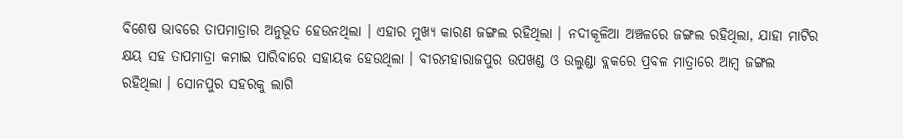ବିଶେଷ ଭାବରେ ତାପମାତ୍ରାର ଅନୁଭୂତ ହେଉନଥିଲା । ଏହାର ମୁଖ୍ୟ କାରଣ ଜଙ୍ଗଲ ରହିଥିଲା । ନଦୀକୂଳିଆ ଅଞ୍ଚଳରେ ଜଙ୍ଗଲ ରହିଥିଲା, ଯାହା ମାଟିର କ୍ଷୟ ସହ ତାପମାତ୍ରା କମାଇ ପାରିବାରେ ସହାୟକ ହେଉଥିଲା । ବୀରମହାରାଜପୁର ଉପଖଣ୍ଡ ଓ ଉଲୁଣ୍ଡା ବ୍ଲକରେ ପ୍ରବଳ ମାତ୍ରାରେ ଆମ୍ବ ଜଙ୍ଗଲ ରହିଥିଲା । ସୋନପୁର ସହରକୁ ଲାଗି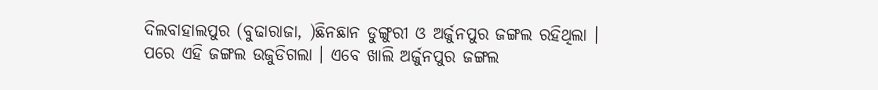ଦିଲବାହାଲପୁର (ବୁଢାରାଜା, )ଛିନଛାନ ଡୁଙ୍ଗୁରୀ ଓ ଅର୍ଜୁନପୁର ଜଙ୍ଗଲ ରହିଥିଲା । ପରେ ଏହି ଜଙ୍ଗଲ ଉଜୁଡିଗଲା । ଏବେ ଖାଲି ଅର୍ଜୁନପୁର ଜଙ୍ଗଲ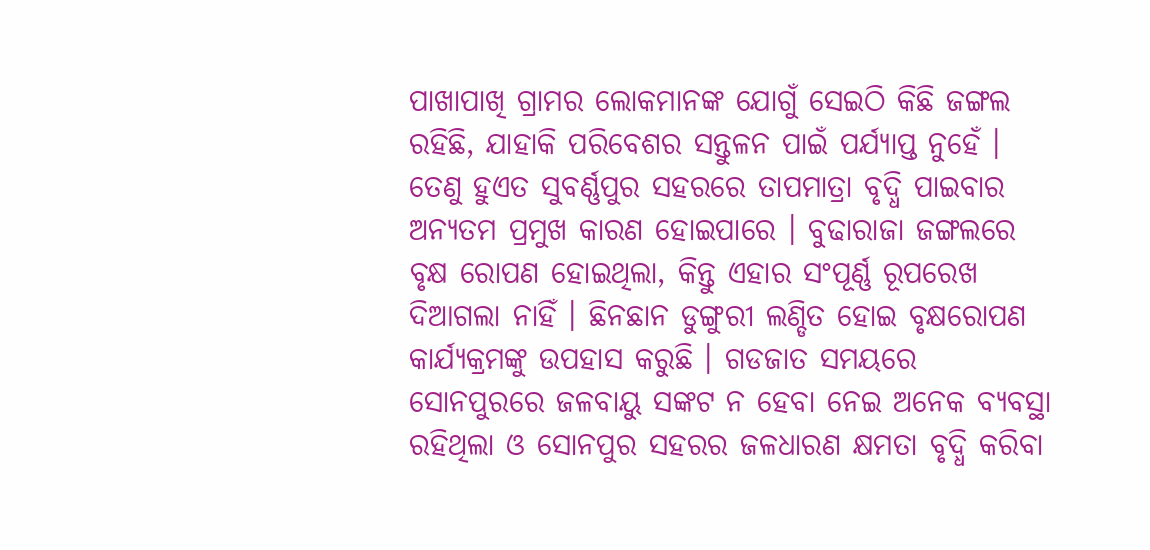ପାଖାପାଖି ଗ୍ରାମର ଲୋକମାନଙ୍କ ଯୋଗୁଁ ସେଇଠି କିଛି ଜଙ୍ଗଲ ରହିଛି, ଯାହାକି ପରିବେଶର ସନ୍ତୁଳନ ପାଇଁ ପର୍ଯ୍ୟାପ୍ତ ନୁହେଁ । ତେଣୁ ହୁଏତ ସୁବର୍ଣ୍ଣପୁର ସହରରେ ତାପମାତ୍ରା ବୃଦ୍ଧି ପାଇବାର ଅନ୍ୟତମ ପ୍ରମୁଖ କାରଣ ହୋଇପାରେ । ବୁଢାରାଜା ଜଙ୍ଗଲରେ ବୃକ୍ଷ ରୋପଣ ହୋଇଥିଲା, କିନ୍ତୁ ଏହାର ସଂପୂର୍ଣ୍ଣ ରୂପରେଖ ଦିଆଗଲା ନାହିଁ । ଛିନଛାନ ଡୁଙ୍ଗୁରୀ ଲଣ୍ଡିତ ହୋଇ ବୃକ୍ଷରୋପଣ କାର୍ଯ୍ୟକ୍ରମଙ୍କୁ ଉପହାସ କରୁଛି । ଗଡଜାତ ସମୟରେ ସୋନପୁରରେ ଜଳବାୟୁ ସଙ୍କଟ ନ ହେବା ନେଇ ଅନେକ ବ୍ୟବସ୍ଥା ରହିଥିଲା ଓ ସୋନପୁର ସହରର ଜଳଧାରଣ କ୍ଷମତା ବୃଦ୍ଧି କରିବା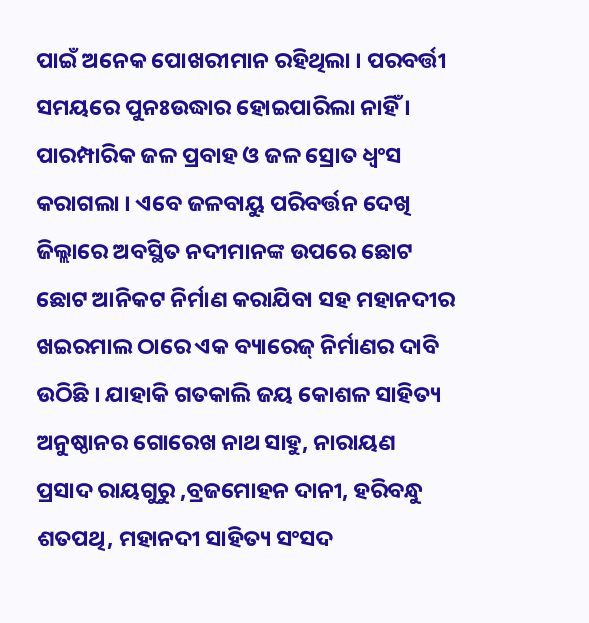ପାଇଁ ଅନେକ ପୋଖରୀମାନ ରହିଥିଲା । ପରବର୍ତ୍ତୀ ସମୟରେ ପୁନଃଉଦ୍ଧାର ହୋଇପାରିଲା ନାହିଁ । ପାରମ୍ପାରିକ ଜଳ ପ୍ରବାହ ଓ ଜଳ ସ୍ରୋତ ଧ୍ୱଂସ କରାଗଲା । ଏବେ ଜଳବାୟୁ ପରିବର୍ତ୍ତନ ଦେଖି ଜିଲ୍ଲାରେ ଅବସ୍ଥିତ ନଦୀମାନଙ୍କ ଉପରେ ଛୋଟ ଛୋଟ ଆନିକଟ ନିର୍ମାଣ କରାଯିବା ସହ ମହାନଦୀର ଖଇରମାଲ ଠାରେ ଏକ ବ୍ୟାରେଜ୍‌ ନିର୍ମାଣର ଦାବି ଉଠିଛି । ଯାହାକି ଗତକାଲି ଜୟ କୋଶଳ ସାହିତ୍ୟ ଅନୁଷ୍ଠାନର ଗୋରେଖ ନାଥ ସାହୁ, ନାରାୟଣ ପ୍ରସାଦ ରାୟଗୁରୁ ,ବ୍ରଜମୋହନ ଦାନୀ, ହରିବନ୍ଧୁ ଶତପଥି, ମହାନଦୀ ସାହିତ୍ୟ ସଂସଦ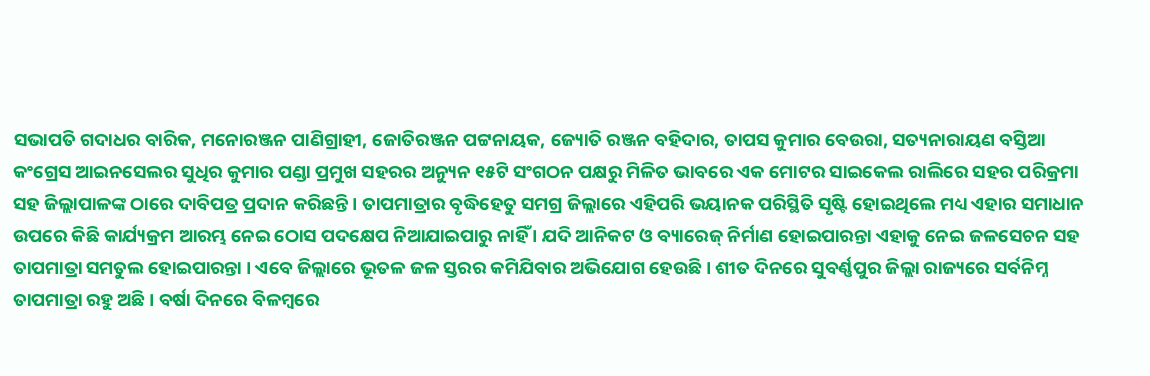ସଭାପତି ଗଦାଧର ବାରିକ, ମନୋରଞ୍ଜନ ପାଣିଗ୍ରାହୀ, ଜୋତିରଞ୍ଜନ ପଟ୍ଟନାୟକ, ଜ୍ୟୋତି ରଞ୍ଜନ ବହିଦାର, ତାପସ କୁମାର ବେଉରା, ସତ୍ୟନାରାୟଣ ବସ୍ତିଆ କଂଗ୍ରେସ ଆଇନସେଲର ସୁଧିର କୁମାର ପଣ୍ଡା ପ୍ରମୁଖ ସହରର ଅନ୍ୟୁନ ୧୫ଟି ସଂଗଠନ ପକ୍ଷରୁ ମିଳିତ ଭାବରେ ଏକ ମୋଟର ସାଇକେଲ ରାଲିରେ ସହର ପରିକ୍ରମା ସହ ଜିଲ୍ଲାପାଳଙ୍କ ଠାରେ ଦାବିପତ୍ର ପ୍ରଦାନ କରିଛନ୍ତି । ତାପମାତ୍ରାର ବୃଦ୍ଧିହେତୁ ସମଗ୍ର ଜିଲ୍ଲାରେ ଏହିପରି ଭୟାନକ ପରିସ୍ଥିତି ସୃଷ୍ଟି ହୋଇଥିଲେ ମଧ୍ୟ ଏହାର ସମାଧାନ ଉପରେ କିଛି କାର୍ଯ୍ୟକ୍ରମ ଆରମ୍ଭ ନେଇ ଠୋସ ପଦକ୍ଷେପ ନିଆଯାଇପାରୁ ନାହିଁ । ଯଦି ଆନିକଟ ଓ ବ୍ୟାରେଜ୍‌ ନିର୍ମାଣ ହୋଇପାରନ୍ତା ଏହାକୁ ନେଇ ଜଳସେଚନ ସହ ତାପମାତ୍ରା ସମତୁଲ ହୋଇପାରନ୍ତା । ଏବେ ଜିଲ୍ଲାରେ ଭୂତଳ ଜଳ ସ୍ତରର କମିଯିବାର ଅଭିଯୋଗ ହେଉଛି । ଶୀତ ଦିନରେ ସୁବର୍ଣ୍ଣପୁର ଜିଲ୍ଲା ରାଜ୍ୟରେ ସର୍ବନିମ୍ନ ତାପମାତ୍ରା ରହୁ ଅଛି । ବର୍ଷା ଦିନରେ ବିଳମ୍ବରେ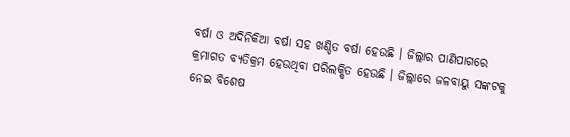ବର୍ଷା ଓ ଅଦିନିକିଆ ବର୍ଷା ସହ ଖଣ୍ଡିତ ବର୍ଷା ହେଉଛି । ଜିଲ୍ଲାର ପାଣିପାଗରେ କ୍ରମାଗତ ବ୍ୟତିକ୍ରମ ହେଉଥିବା ପରିଲକ୍ଷିତ ହେଉଛି । ଜିଲ୍ଲାରେ ଜଳବାୟୁ ସଙ୍କଟକୁ ନେଇ ବିଶେଷ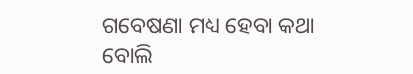ଗବେଷଣା ମଧ୍ୟ ହେବା କଥା ବୋଲି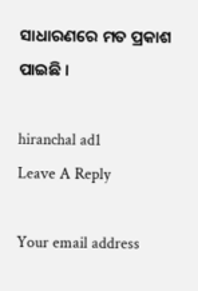ସାଧାରଣରେ ମତ ପ୍ରକାଶ ପାଇଛି ।

hiranchal ad1
Leave A Reply

Your email address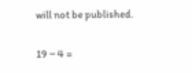will not be published.

19 − 4 =